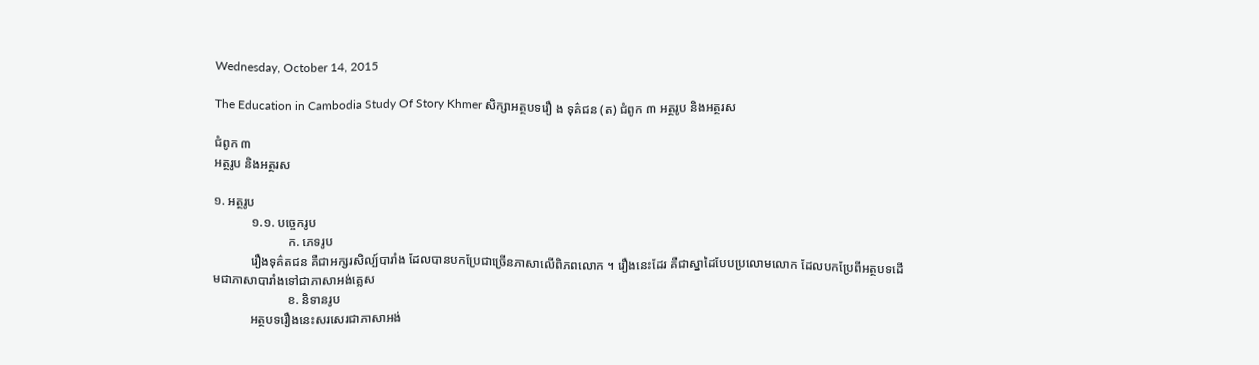Wednesday, October 14, 2015

The Education in Cambodia Study Of Story Khmer សិក្សាអត្ថបទរឿ ង ទុគ៌ជន (ត) ជំពូក ៣ អត្ថរូប និងអត្ថរស

ជំពូក ៣
អត្ថរូប និងអត្ថរស

១. អត្ថរូប
            ១.១. បច្ចេករូប
                        ក. ភេទរូប
            រឿងទុគ៌តជន គឺជាអក្សរសិល្ប៍បារាំង ដែលបានបកប្រែជាច្រើនភាសាលើពិភពលោក ។ រឿងនេះដែរ គឺជាស្នាដៃបែបប្រលោមលោក ដែលបកប្រែពីអត្ថបទដើមជាភាសាបារាំងទៅជាភាសាអង់គ្លេស
                        ខ. និទានរូប
            អត្ថបទរឿងនេះសរសេរជាភាសាអង់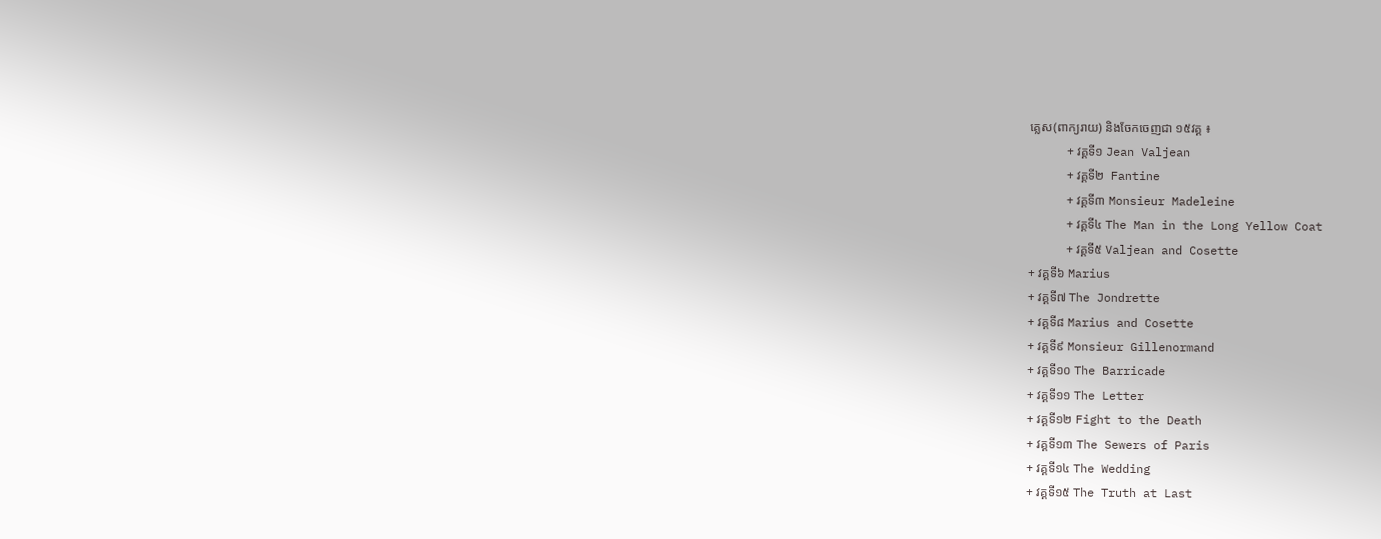គ្លេស(ពាក្យរាយ) និងចែកចេញជា ១៥វគ្គ ៖
            + វគ្គទី១ Jean Valjean
            + វគ្គទី២  Fantine
            + វគ្គទី៣ Monsieur Madeleine
            + វគ្គទី៤ The Man in the Long Yellow Coat
            + វគ្គទី៥ Valjean and Cosette
+ វគ្គទី៦ Marius
+ វគ្គទី៧ The Jondrette
+ វគ្គទី៨ Marius and Cosette
+ វគ្គទី៩ Monsieur Gillenormand
+ វគ្គទី១០ The Barricade
+ វគ្គទី១១ The Letter
+ វគ្គទី១២ Fight to the Death
+ វគ្គទី១៣ The Sewers of Paris
+ វគ្គទី១៤ The Wedding
+ វគ្គទី១៥ The Truth at Last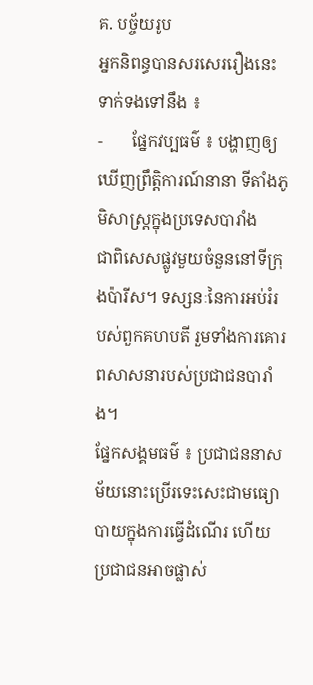គ. បច្ច័យរូប
អ្នកនិពន្ធបានសរសេររឿងនេះទាក់ទងទៅនឹង ៖
-       ផ្នែកវប្បធម៌ ៖ បង្ហាញឲ្យឃើញព្រឹត្តិការណ៍នានា ទីតាំងភូមិសាស្ត្រក្នុងប្រទេសបារាំង
ជាពិសេសផ្លូវមួយចំនួននៅទីក្រុងប៉ារីស។ ទស្សនៈនៃការអប់រំរបស់ពួកគហបតី រួមទាំងការគោរពសាសនារបស់ប្រជាជនបារាំង។
ផ្នែកសង្គមធម៌ ៖ ប្រជាជននាសម័យនោះប្រើរទេះសេះជាមធ្យោបាយក្នុងការធ្វើដំណើរ ហើយប្រជាជនអាចផ្លាស់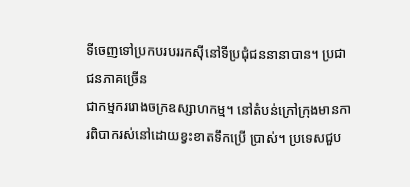ទីចេញទៅប្រកបរបររកស៊ីនៅទីប្រជុំជននានាបាន។ ប្រជាជនភាគច្រើន
ជាកម្មកររោងចក្រឧស្សាហកម្ម។ នៅតំបន់ក្រៅក្រុងមានការពិបាករស់នៅដោយខ្វះខាតទឹកប្រើ ប្រាស់។ ប្រទេសជួប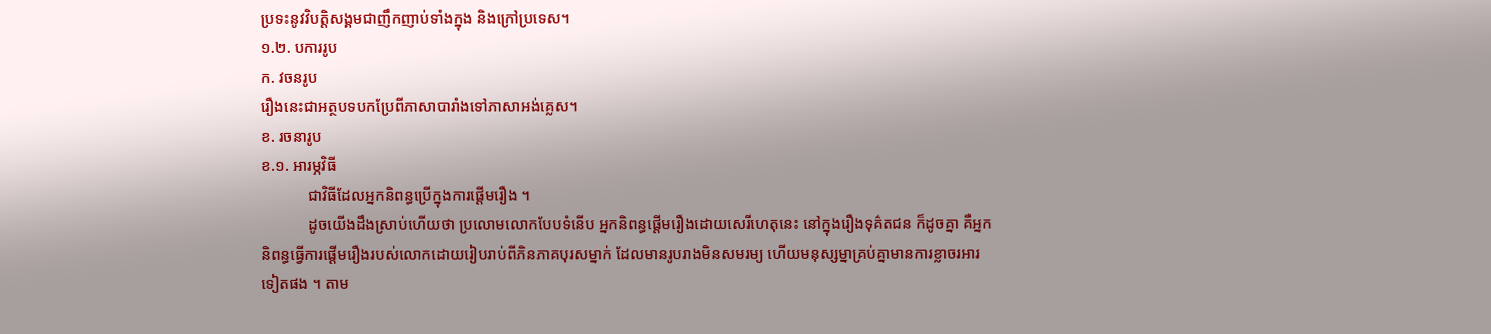ប្រទះនូវវិបត្តិសង្គមជាញឹកញាប់ទាំងក្នុង និងក្រៅប្រទេស។
១.២. បការរូប
ក. វចនរូប
រឿងនេះជាអត្ថបទបកប្រែពីភាសាបារាំងទៅភាសាអង់គ្លេស។
ខ. រចនារូប
ខ.១. អារម្ភវិធី
            ជាវិធីដែលអ្នកនិពន្ធប្រើក្នុងការផ្តើមរឿង ។
            ដូចយើងដឹងស្រាប់ហើយថា ប្រលោមលោកបែបទំនើប អ្នកនិពន្ធផ្តើមរឿងដោយសេរីហេតុនេះ នៅក្នុងរឿងទុគ៌តជន ក៏ដូចគ្នា គឺអ្នកនិពន្ធធ្វើការផ្តើមរឿងរបស់លោកដោយរៀបរាប់ពីភិនភាគបុរសម្នាក់ ដែលមានរូបរាងមិនសមរម្យ ហើយមនុស្សម្នាគ្រប់គ្នាមានការខ្លាចរអារទៀតផង ។ តាម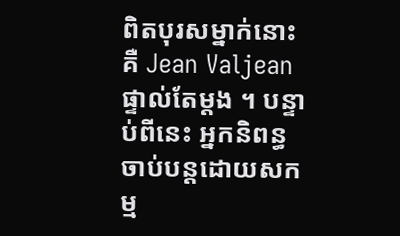ពិតបុរសម្នាក់នោះគឺ Jean Valjean ផ្ទាល់តែម្តង ។ បន្ទាប់ពីនេះ អ្នកនិពន្ធចាប់បន្តដោយសកម្ម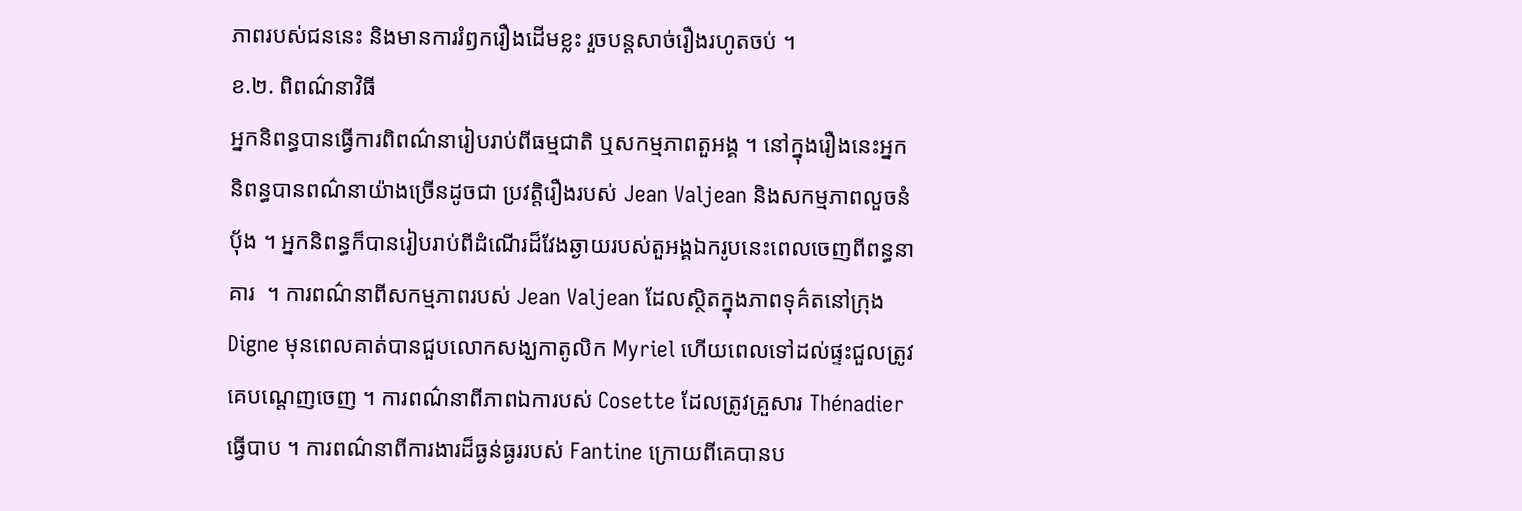ភាពរបស់ជននេះ និងមានការរំឭករឿងដើមខ្លះ រួចបន្តសាច់រឿងរហូតចប់ ។
ខ.២. ពិពណ៌នាវិធី
អ្នកនិពន្ធបានធ្វើការពិពណ៌នារៀបរាប់ពីធម្មជាតិ ឬសកម្មភាពតួអង្គ ។ នៅក្នុងរឿងនេះអ្នកនិពន្ធបានពណ៌នាយ៉ាងច្រើនដូចជា ប្រវត្តិរឿងរបស់ Jean Valjean និងសកម្មភាពលួចនំបុ័ង ។ អ្នកនិពន្ធក៏បានរៀបរាប់ពីដំណើរដ៏វែងឆ្ងាយរបស់តួអង្គឯករូបនេះពេលចេញពីពន្ធនាគារ  ។ ការពណ៌នាពីសកម្មភាពរបស់ Jean Valjean ដែលស្ថិតក្នុងភាពទុគ៌តនៅក្រុង Digne មុនពេលគាត់បានជួបលោកសង្ឃកាតូលិក Myriel ហើយពេលទៅដល់ផ្ទះជួលត្រូវគេបណ្តេញចេញ ។ ការពណ៌នាពីភាពឯការបស់ Cosette ដែលត្រូវគ្រួសារ Thénadier ធ្វើបាប ។ ការពណ៌នាពីការងារដ៏ធ្ងន់ធ្ងររបស់ Fantine ក្រោយពីគេបានប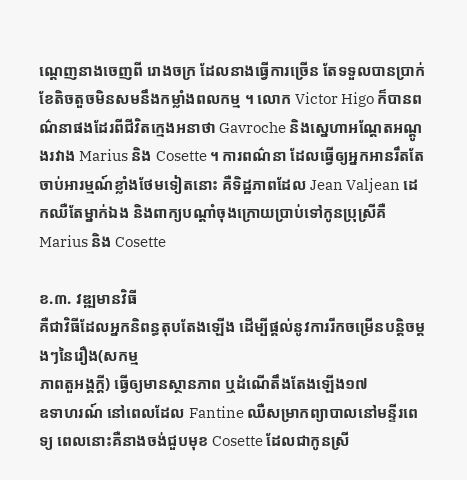ណ្តេញនាងចេញពី រោងចក្រ ដែលនាងធ្វើការច្រើន តែទទួលបានប្រាក់ខែតិចតួចមិនសមនឹងកម្លាំងពលកម្ម ។ លោក Victor Higo ក៏បានពណ៌នាផងដែរពីជីវិតក្មេងអនាថា Gavroche និងស្នេហាអណ្តែតអណ្តូងរវាង Marius និង Cosette ។ ការពណ៌នា ដែលធ្វើឲ្យអ្នកអានរឹតតែចាប់អារម្មណ៍ខ្លាំងថែមទៀតនោះ គឺទិដ្ឋភាពដែល Jean Valjean ដេកឈឺតែម្នាក់ឯង និងពាក្យបណ្តាំចុងក្រោយប្រាប់ទៅកូនប្រុស្រីគឺ Marius និង Cosette

ខ.៣. វឌ្ឍមានវិធី
គឺជាវិធីដែលអ្នកនិពន្ធតុបតែងឡើង ដើម្បីផ្តល់នូវការរីកចម្រើនបន្តិចម្តងៗនៃរឿង(សកម្ម
ភាពតួអង្គក្តី) ធ្វើឲ្យមានស្ថានភាព ឬដំណើតឹងតែងឡើង១៧
ឧទាហរណ៍ នៅពេលដែល Fantine ឈឺសម្រាកព្យាបាលនៅមន្ទីរពេទ្យ ពេលនោះគឺនាងចង់ជួបមុខ Cosette ដែលជាកូនស្រី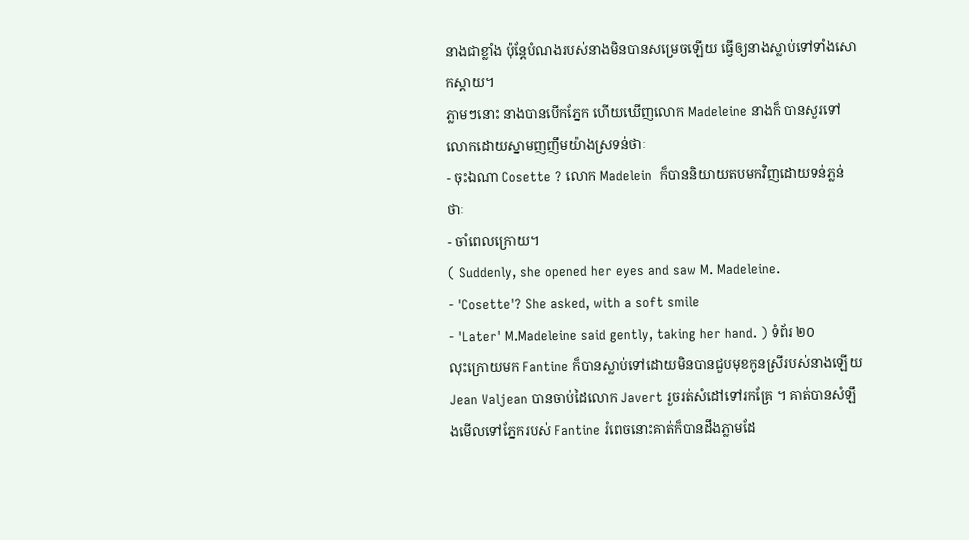នាងជាខ្លាំង ប៉ុន្តែបំណងរបស់នាងមិនបានសម្រេចឡើយ ធ្វើឲ្យនាងស្លាប់ទៅទាំងសោកស្តាយ។
ភ្លាមៗនោះ នាងបានបើកភ្នែក ហើយឃើញលោក Madeleine នាងក៏ បានសួរទៅលោកដោយស្នាមញញឹមយ៉ាងស្រទន់ថាៈ
- ចុះឯណា Cosette ? លោក Madelein  ក៏បាននិយាយតបមកវិញដោយទន់ភ្លន់ថាៈ
- ចាំពេលក្រោយ។
( Suddenly, she opened her eyes and saw M. Madeleine.
- 'Cosette'? She asked, with a soft smile
- 'Later' M.Madeleine said gently, taking her hand. ) ទំព័រ ២០
លុះក្រោយមក Fantine ក៏បានស្លាប់ទៅដោយមិនបានជួបមុខកូនស្រីរបស់នាងឡើយ
Jean Valjean បានចាប់ដៃលោក Javert រួចរត់សំដៅទៅរកគ្រែ ។ គាត់បានសំឡឹងមើលទៅភ្នែករបស់ Fantine រំពេចនោះគាត់ក៏បានដឹងភ្លាមដែ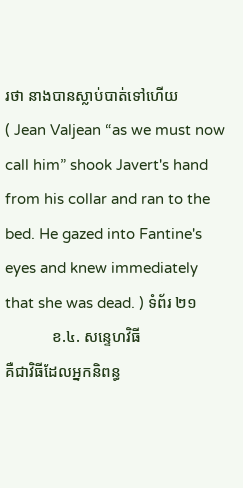រថា នាងបានស្លាប់បាត់ទៅហើយ
( Jean Valjean “as we must now call him” shook Javert's hand from his collar and ran to the bed. He gazed into Fantine's eyes and knew immediately that she was dead. ) ទំព័រ ២១
            ខ.៤. សន្ទេហវិធី
គឺជាវិធីដែលអ្នកនិពន្ធ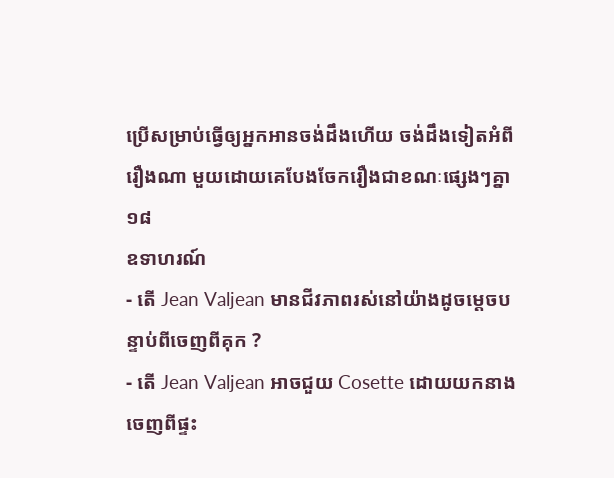ប្រើសម្រាប់ធ្វើឲ្យអ្នកអានចង់ដឹងហើយ ចង់ដឹងទៀតអំពីរឿងណា មួយដោយគេបែងចែករឿងជាខណៈផ្សេងៗគ្នា១៨
ឧទាហរណ៍
- តើ Jean Valjean មានជីវភាពរស់នៅយ៉ាងដូចម្តេចបន្ទាប់ពីចេញពីគុក ?
- តើ Jean Valjean អាចជួយ Cosette ដោយយកនាងចេញពីផ្ទះ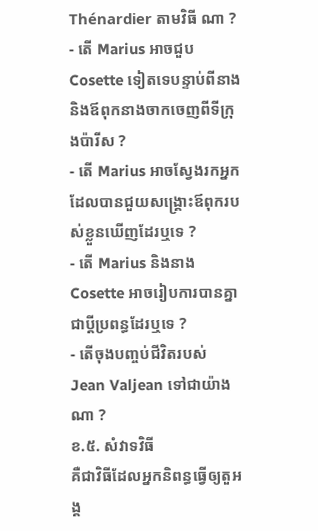Thénardier តាមវិធី ណា ?
- តើ Marius អាចជួប Cosette ទៀតទេបន្ទាប់ពីនាង និងឪពុកនាងចាកចេញពីទីក្រុងប៉ារីស ?
- តើ Marius អាចស្វែងរកអ្នកដែលបានជួយសង្រ្គោះឪពុករបស់ខ្លួនឃើញដែរឬទេ ?
- តើ Marius និងនាង Cosette អាចរៀបការបានគ្នាជាប្តីប្រពន្ធដែរឬទេ ?
- តើចុងបញ្ចប់ជីវិតរបស់ Jean Valjean ទៅជាយ៉ាងណា ?
ខ.៥. សំវាទវិធី
គឺជាវិធីដែលអ្នកនិពន្ធធ្វើឲ្យតួអង្គ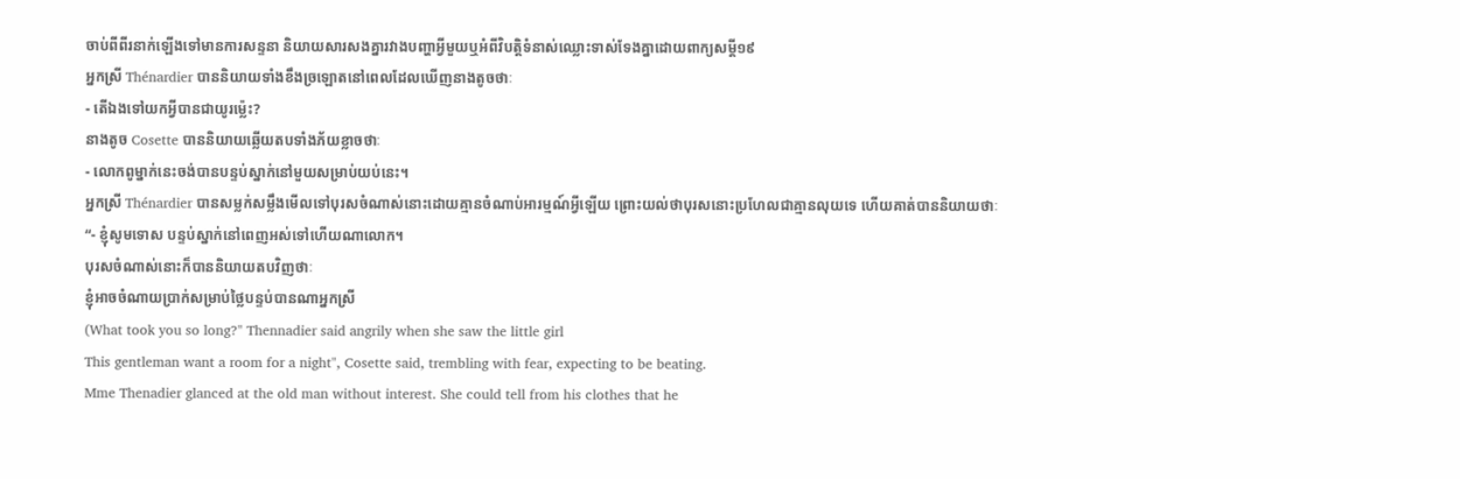ចាប់ពីពីរនាក់ឡើងទៅមានការសន្ទនា និយាយសារសងគ្នារវាងបញ្ហាអ្វីមួយឬអំពីវិបត្តិទំនាស់ឈ្លោះទាស់ទែងគ្នាដោយពាក្យសម្តី១៩
អ្នកស្រី Thénardier បាននិយាយទាំងខឹងច្រឡោតនៅពេលដែលឃើញនាងតូចថាៈ
- តើឯងទៅយកអ្វីបានជាយូរម៉្លេះ?
នាងតូច Cosette បាននិយាយឆ្លើយតបទាំងភ័យខ្លាចថាៈ
- លោកពូម្នាក់នេះចង់បានបន្ទប់ស្នាក់នៅមួយសម្រាប់យប់នេះ។
អ្នកស្រី Thénardier បានសម្លក់សម្លឹងមើលទៅបុរសចំណាស់នោះដោយគ្មានចំណាប់អារម្មណ៍អ្វីឡើយ ព្រោះយល់ថាបុរសនោះប្រហែលជាគ្មានលុយទេ ហើយគាត់បាននិយាយថាៈ
“- ខ្ញុំសូមទោស បន្ទប់ស្នាក់នៅពេញអស់ទៅហើយណាលោក។
បុរសចំណាស់នោះក៏បាននិយាយតបវិញថាៈ
ខ្ញុំអាចចំណាយប្រាក់សម្រាប់ថ្លៃបន្ទប់បានណាអ្នកស្រី
(What took you so long?" Thennadier said angrily when she saw the little girl
This gentleman want a room for a night", Cosette said, trembling with fear, expecting to be beating.
Mme Thenadier glanced at the old man without interest. She could tell from his clothes that he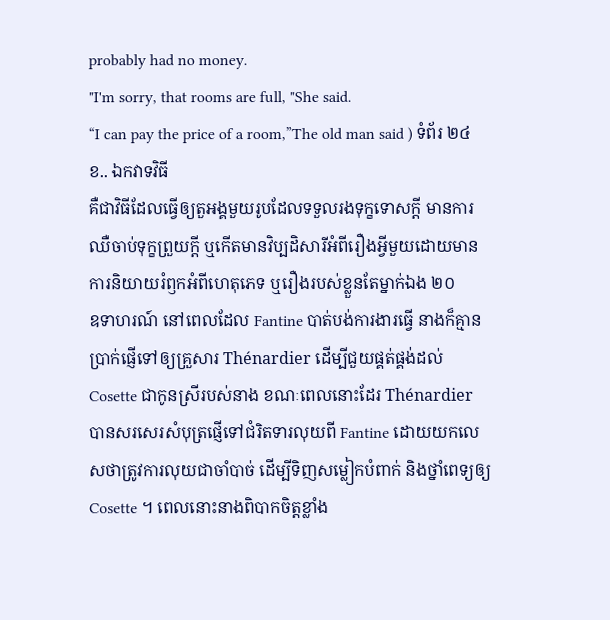probably had no money.
"I'm sorry, that rooms are full, "She said.
“I can pay the price of a room,”The old man said ) ទំព័រ ២៤
ខ.. ឯកវាទវិធី
គឺជាវិធីដែលធ្វើឲ្យតួអង្គមួយរូបដែលទទួលរងទុក្ខទោសក្តី មានការឈឺចាប់ទុក្ខព្រួយក្តី ឬកើតមានវិប្បដិសារីអំពីរឿងអ្វីមួយដោយមានការនិយាយរំឭកអំពីហេតុភេទ ឬរឿងរបស់ខ្លួនតែម្នាក់ឯង ២០
ឧទាហរណ៍ នៅពេលដែល Fantine បាត់បង់ការងារធ្វើ នាងក៏គ្មានប្រាក់ផ្ញើទៅឲ្យគ្រួសារ Thénardier ដើម្បីជួយផ្គត់ផ្គង់ដល់ Cosette ជាកូនស្រីរបស់នាង ខណៈពេលនោះដែរ Thénardier បានសរសេរសំបុត្រផ្ញើទៅជំរិតទារលុយពី Fantine ដោយយកលេសថាត្រូវការលុយជាចាំបាច់ ដើម្បីទិញសម្លៀកបំពាក់ និងថ្នាំពេទ្យឲ្យ Cosette ។ ពេលនោះនាងពិបាកចិត្តខ្លាំង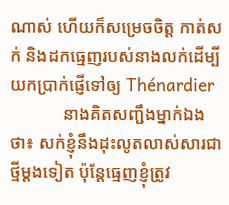ណាស់ ហើយក៏សម្រេចចិត្ត កាត់សក់ និងដកធ្មេញរបស់នាងលក់ដើម្បីយកប្រាក់ផ្ញើទៅឲ្យ Thénardier
            នាងគិតសញ្ជឹងម្នាក់ឯងថា៖ សក់ខ្ញុំនឹងដុះលូតលាស់សារជាថ្មីម្តងទៀត ប៉ុន្តែធ្មេញខ្ញុំត្រូវ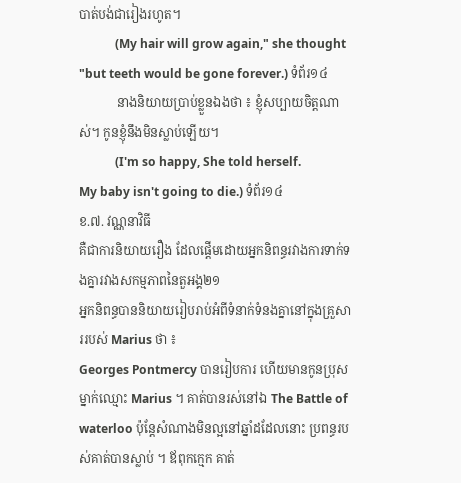បាត់បង់ជារៀងរហូត។
            (My hair will grow again," she thought "but teeth would be gone forever.) ទំព័រ១៤
            នាងនិយាយប្រាប់ខ្លួនឯងថា ៖ ខ្ញុំសប្បាយចិត្តណាស់។ កូនខ្ញុំនឹងមិនស្លាប់ឡើយ។
            (I'm so happy, She told herself.
My baby isn't going to die.) ទំព័រ១៤
ខ.៧. វណ្ណនាវិធី
គឺជាការនិយាយរឿង ដែលផ្តើមដោយអ្នកនិពន្ធរវាងការទាក់ទងគ្នារវាងសកម្មភាពនៃតួអង្គ២១
អ្នកនិពន្ធបាននិយាយរៀបរាប់អំពីទំនាក់ទំនងគ្នានៅក្នុងគ្រួសាររបស់ Marius ថា ៖
Georges Pontmercy បានរៀបការ ហើយមានកូនប្រុសម្នាក់ឈ្មោះ Marius ។ គាត់បានរស់នៅឯ The Battle of waterloo ប៉ុន្តែសំណាងមិនល្អនៅឆ្នាំដដែលនោះ ប្រពន្ធរបស់គាត់បានស្លាប់ ។ ឪពុកក្មេក គាត់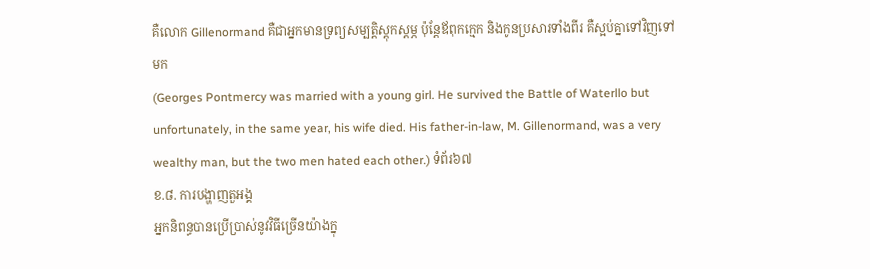គឺលោក Gillenormand គឺជាអ្នកមានទ្រព្យសម្បត្តិស្តុកស្តម្ភ ប៉ុន្តែឪពុកក្មេក និងកូនប្រសារទាំងពីរ គឺស្អប់គ្នាទៅវិញទៅមក
(Georges Pontmercy was married with a young girl. He survived the Battle of Waterllo but unfortunately, in the same year, his wife died. His father-in-law, M. Gillenormand, was a very wealthy man, but the two men hated each other.) ទំព័រ៦៧
ខ.៨. ការបង្ហាញតួអង្គ
អ្នកនិពន្ធបានប្រើប្រាស់នូវវិធីច្រើនយ៉ាងក្នុ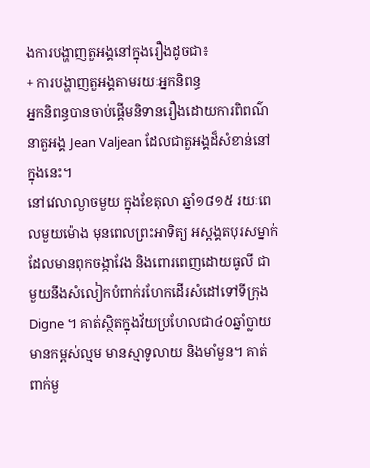ងការបង្ហាញតួអង្គនៅក្នុងរឿងដូចជា៖
+ ការបង្ហាញតួអង្គតាមរយៈអ្នកនិពន្ធ
អ្នកនិពន្ធបានចាប់ផ្តើមនិទានរឿងដោយការពិពណ៌នាតួអង្គ Jean Valjean ដែលជាតួអង្គដ៏សំខាន់នៅក្នុងនេះ។
នៅវេលាល្ងាចមួយ ក្នុងខែតុលា ឆ្នាំ១៨១៥ រយៈពេលមួយម៉ោង មុនពេលព្រះអាទិត្យ អស្តង្គតបុរសម្នាក់ ដែលមានពុកចង្កាវែង និងពោរពេញដោយធូលី ជាមួយនឹងសំលៀកបំពាក់រហែកដើរសំដៅទៅទីក្រុង Digne ។ គាត់ស្ថិតក្នុងវ័យប្រហែលជា៤០ឆ្នាំប្លាយ មានកម្ពស់ល្មម មានស្មាទូលាយ និងមាំមួន។ គាត់ពាក់មួ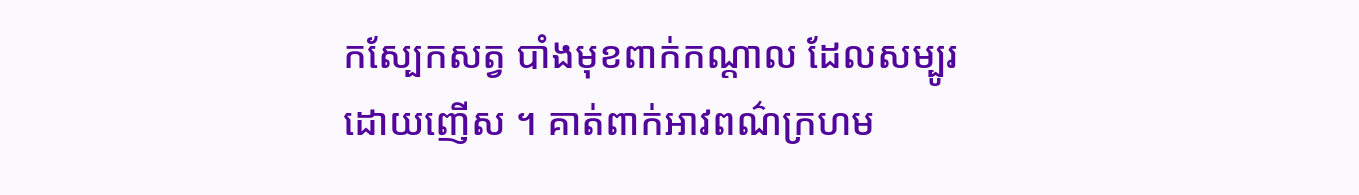កស្បែកសត្វ បាំងមុខពាក់កណ្តាល ដែលសម្បូរដោយញើស ។ គាត់ពាក់អាវពណ៌ក្រហម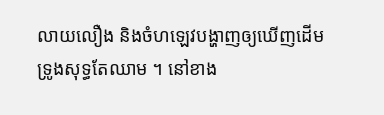លាយលឿង និងចំហឡេវបង្ហាញឲ្យឃើញដើមទ្រូងសុទ្ធតែឈាម ។ នៅខាង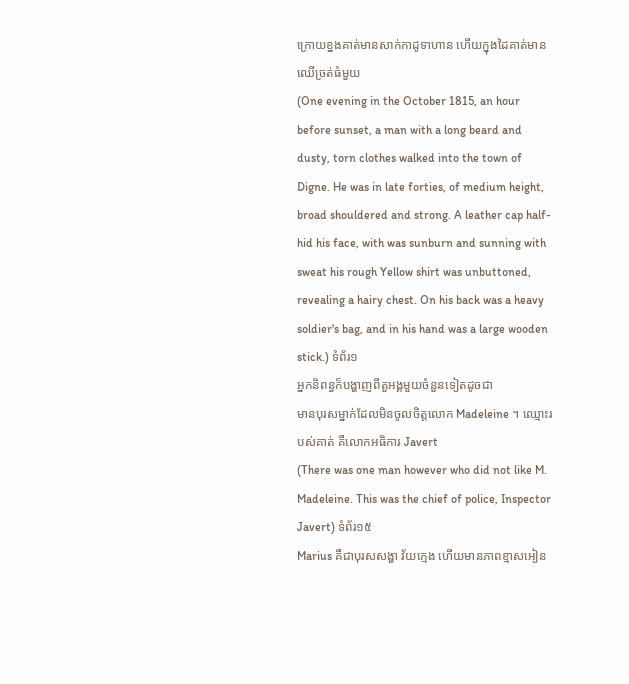ក្រោយខ្នងគាត់មានសាក់កាដូទាហាន ហើយក្នុងដៃគាត់មានឈើច្រត់ធំមួយ
(One evening in the October 1815, an hour before sunset, a man with a long beard and dusty, torn clothes walked into the town of Digne. He was in late forties, of medium height, broad shouldered and strong. A leather cap half-hid his face, with was sunburn and sunning with sweat his rough Yellow shirt was unbuttoned, revealing a hairy chest. On his back was a heavy soldier's bag, and in his hand was a large wooden stick.) ទំព័រ១
អ្នកនិពន្ធក៏បង្ហាញពីតួអង្គមួយចំនួនទៀតដូចជា
មានបុរសម្នាក់ដែលមិនចូលចិត្តលោក Madeleine ។ ឈ្មោះរបស់គាត់ គឺលោកអធិការ Javert
(There was one man however who did not like M. Madeleine. This was the chief of police, Inspector Javert) ទំព័រ១៥
Marius គឺជាបុរសសង្ហា វ័យក្មេង ហើយមានភាពខ្មាសអៀន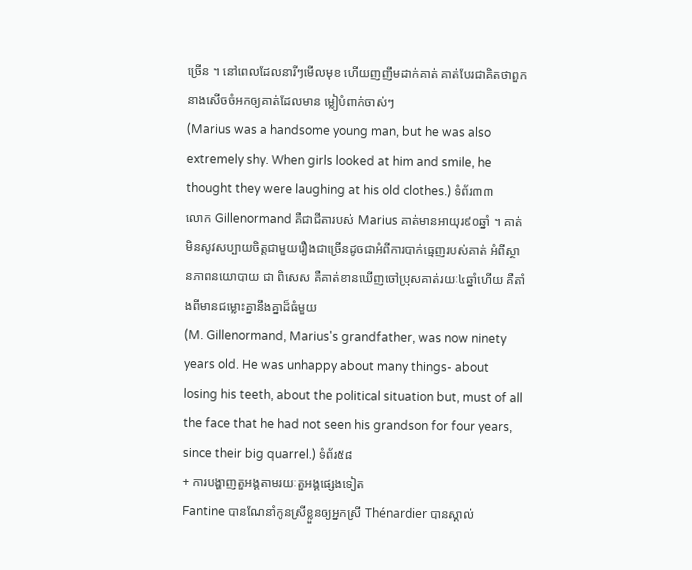ច្រើន ។ នៅពេលដែលនារីៗមើលមុខ ហើយញញឹមដាក់គាត់ គាត់បែរជាគិតថាពួកនាងសើចចំអកឲ្យគាត់ដែលមាន ម្លៀបំពាក់ចាស់ៗ
(Marius was a handsome young man, but he was also extremely shy. When girls looked at him and smile, he thought they were laughing at his old clothes.) ទំព័រ៣៣
លោក Gillenormand គឺជាជីតារបស់ Marius គាត់មានអាយុរ៩០ឆ្នាំ ។ គាត់មិនសូវសប្បាយចិត្តជាមួយរឿងជាច្រើនដូចជាអំពីការបាក់ធ្មេញរបស់គាត់ អំពីស្ថានភាពនយោបាយ ជា ពិសេស គឺគាត់ខានឃើញចៅប្រុសគាត់រយៈ៤ឆ្នាំហើយ គឺតាំងពីមានជម្លោះគ្នានឹងគ្នាដ៏ធំមួយ
(M. Gillenormand, Marius's grandfather, was now ninety years old. He was unhappy about many things- about losing his teeth, about the political situation but, must of all the face that he had not seen his grandson for four years, since their big quarrel.) ទំព័រ៥៨
+ ការបង្ហាញតួអង្គតាមរយៈតួអង្គផ្សេងទៀត
Fantine បានណែនាំកូនស្រីខ្លួនឲ្យអ្នកស្រី Thénardier បានស្គាល់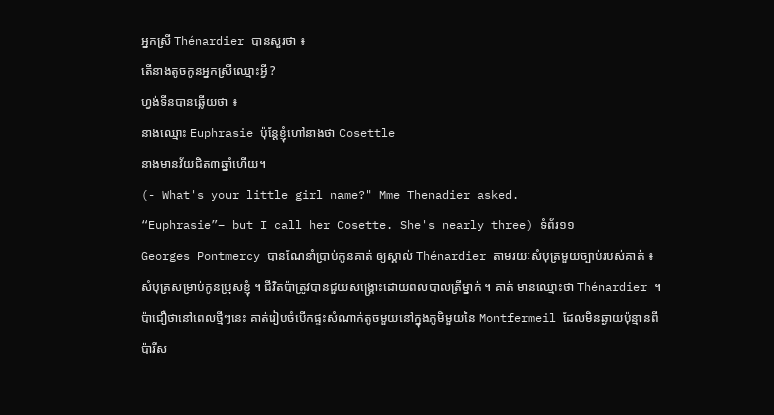អ្នកស្រី Thénardier បានសួរថា ៖
តើនាងតូចកូនអ្នកស្រីឈ្មោះអ្វី ?
ហ្វង់ទីនបានឆ្លើយថា ៖
នាងឈ្មោះ Euphrasie ប៉ុន្តែខ្ញុំហៅនាងថា Cosettle
នាងមានវ័យជិត៣ឆ្នាំហើយ។
(- What's your little girl name?" Mme Thenadier asked.
“Euphrasie”– but I call her Cosette. She's nearly three) ទំព័រ១១
Georges Pontmercy បានណែនាំប្រាប់កូនគាត់ ឲ្យស្គាល់ Thénardier តាមរយៈសំបុត្រមួយច្បាប់របស់គាត់ ៖
សំបុត្រសម្រាប់កូនប្រុសខ្ញុំ ។ ជីវិតប៉ាត្រូវបានជួយសង្រ្គោះដោយពលបាលត្រីម្នាក់ ។ គាត់ មានឈ្មោះថា Thénardier ។ ប៉ាជឿថានៅពេលថ្មីៗនេះ គាត់រៀបចំបើកផ្ទះសំណាក់តូចមួយនៅក្នុងភូមិមួយនៃ Montfermeil ដែលមិនឆ្ងាយប៉ុន្មានពីប៉ារីស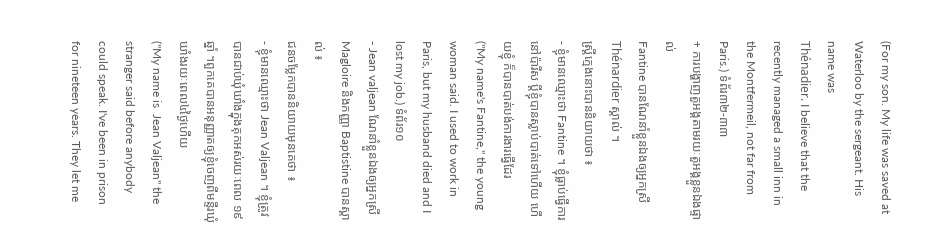(For my son. My life was saved at Waterloo by the sergeant. His name was
Thénadier. I believe that the recently managed a small inn in the Montfermeil, not far from Paris.) ទំព័រ៣២‑៣៣
+ ការបង្ហាញតួអង្គតាមរយៈតួអង្គខ្លួនឯងផ្ទាល់
Fantine បានណែនាំខ្លួនឯងឲ្យអ្នកស្រី Thénardier ស្គាល់ ។
ស្រ្តីក្មេងនោះបាននិយាយថា ៖
- ខ្ញុំមានឈ្មោះថា Fantine ។ ខ្ញុំធ្លាប់ធ្វើការនៅប៉ារីស ប្តីខ្ញុំបានស្លាប់បាត់ទៅហើយ ហើយខ្ញុំ ក៏បានបាត់បង់ការងារធ្វើដែរ
("My name's Fantine," the young woman said. I used to work in Paris, but my husband died and I lost my job.) ទំព័រ១០
- Jean valjean ណែនាំខ្លួនឯងឲ្យអ្នកស្រី Magloire និងកញ្ញា Baptistine បានស្គាល់ ៖
ជនចម្លែកបាននិយាយមុនគេថា ៖
- ខ្ញុំមានឈ្មោះថា Jean Valjean ។ ខ្ញុំត្រូវបានជាប់ឃុំឃាំងក្នុងគុកអស់រយៈពេល ១៩ឆ្នាំ ។ពួកគេបានអនុញ្ញាតឲ្យខ្ញុំចេញពីមន្ទីរឃុំឃាំងរយៈពេល៤ថ្ងៃហើយ
("My name is  Jean Valjean" the stranger said before anybody could speak. I've been in prison for nineteen years. They let me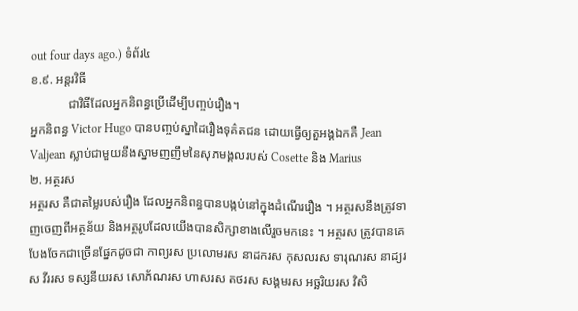out four days ago.) ទំព័រ៤
ខ.៩. អន្តរវិធី
            ជាវិធីដែលអ្នកនិពន្ធប្រើដើម្បីបញ្ចប់រឿង។
អ្នកនិពន្ធ Victor Hugo បានបញ្ចប់ស្នាដៃរឿងទុគ៌តជន ដោយធ្វើឲ្យតួអង្គឯកគឺ Jean Valjean ស្លាប់ជាមួយនឹងស្នាមញញឹមនៃសុភមង្គលរបស់ Cosette និង Marius
២. អត្ថរស
អត្ថរស គឺជាតម្លៃរបស់រឿង ដែលអ្នកនិពន្ធបានបង្កប់នៅក្នុងដំណើររឿង ។ អត្ថរសនឹងត្រូវទាញចេញពីអត្ថន័យ និងអត្ថរូបដែលយើងបានសិក្សាខាងលើរួចមកនេះ ។ អត្ថរស ត្រូវបានគេបែងចែកជាច្រើនផ្នែកដូចជា កាព្យរស ប្រលោមរស នាដករស កុសលរស ទារុណរស នាដ្យរស វីររស ទស្សនីយរស សោភ័ណរស ហាសរស តថរស សង្គមរស អច្ឆរិយរស វិសិ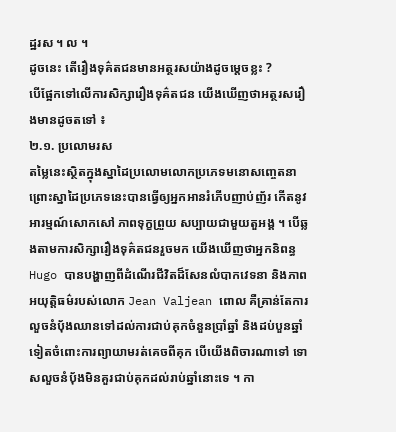ដ្ឋរស ។ ល ។
ដូចនេះ តើរឿងទុគ៌តជនមានអត្ថរសយ៉ាងដូចម្តេចខ្លះ ?
បើផ្អែកទៅលើការសិក្សារឿងទុគ៌តជន យើងឃើញថាអត្ថរសរឿងមានដូចតទៅ ៖
២.១. ប្រលោមរស
តម្លៃនេះស្ថិតក្នុងស្នាដៃប្រលោមលោកប្រភេទមនោសញ្ចេតនា ព្រោះស្នាដៃប្រភេទនេះបានធ្វើឲ្យអ្នកអានរំភើបញាប់ញ័រ កើតនូវអារម្មណ៍សោកសៅ ភាពទុក្ខព្រួយ សប្បាយជាមួយតួអង្គ ។ បើឆ្លងតាមការសិក្សារឿងទុគ៌តជនរួចមក យើងឃើញថាអ្នកនិពន្ធ Hugo បានបង្ហាញពីដំណើរជីវិតដ៏សែនលំបាកវេទនា និងភាពអយុត្តិធម៌របស់លោក Jean Valjean ពោល គឺគ្រាន់តែការលួចនំប៉័ងឈានទៅដល់ការជាប់គុកចំនួនប្រាំឆ្នាំ និងដប់បួនឆ្នាំទៀតចំពោះការព្យាយាមរត់គេចពីគុក បើយើងពិចារណាទៅ ទោសលួចនំប៉័ងមិនគួរជាប់គុកដល់រាប់ឆ្នាំនោះទេ ។ កា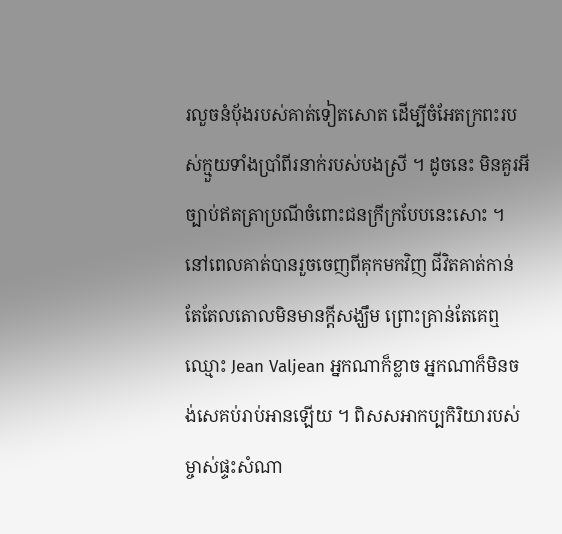រលួចនំប៉័ងរបស់គាត់ទៀតសោត ដើម្បីចំអែតក្រពះរបស់ក្មួយទាំងប្រាំពីរនាក់របស់បងស្រី ។ ដូចនេះ មិនគួរអីច្បាប់ឥតត្រាប្រណីចំពោះជនក្រីក្របែបនេះសោះ ។  នៅពេលគាត់បានរួចចេញពីគុកមកវិញ ជីវិតគាត់កាន់តែតែលតោលមិនមានក្តីសង្ឃឹម ព្រោះគ្រាន់តែគេឮឈ្មោះ Jean Valjean អ្នកណាក៏ខ្លាច អ្នកណាក៏មិនចង់សេគប់រាប់អានឡើយ ។ ពិសសអាកប្បកិរិយារបស់ម្ចាស់ផ្ទះសំណា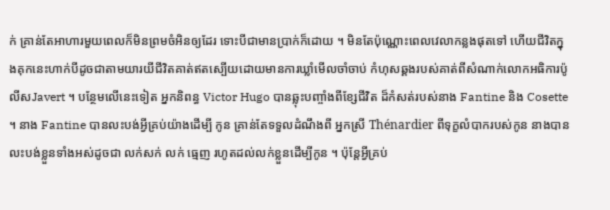ក់ គ្រាន់តែអាហារមួយពេលក៏មិនព្រមចំអិនឲ្យដែរ ទោះបីជាមានប្រាក់ក៏ដោយ ។ មិនតែប៉ុណ្ណោះពេលវេលាកន្លងផុតទៅ ហើយជីវិតក្នុងគុកនេះហាក់បីដូចជាតាមយារយីជីវិតគាត់ឥតស្បើយដោយមានការឃ្លាំមើលចាំចាប់ កំហុសឆ្គងរបស់គាត់ពីសំណាក់លោកអធិការប៉ូលីសJavert ។ បន្ថែមលើនេះទៀត អ្នកនិពន្ធ Victor Hugo បានឆ្លុះបញ្ចាំងពីខ្សែជីវិត ដ៏កំសត់របស់នាង Fantine និង Cosette ។ នាង Fantine បានលះបង់អ្វីគ្រប់យ៉ាងដើម្បី កូន គ្រាន់តែទទួលដំណឹងពី អ្នកស្រី Thénardier ពីទុក្ខលំបាករបស់កូន នាងបានលះបង់ខ្លួនទាំងអស់ដូចជា លក់សក់ លក់ ធ្មេញ រហូតដល់លក់ខ្លួនដើម្បីកូន ។ ប៉ុន្តែអ្វីគ្រប់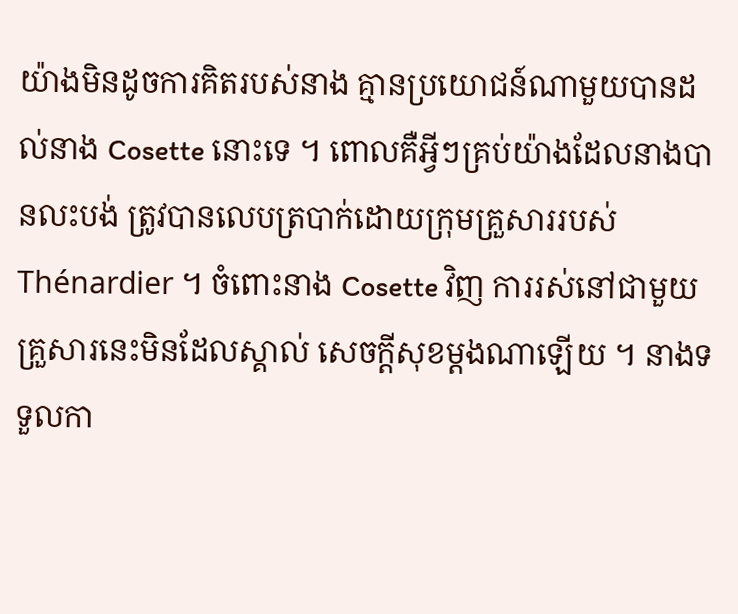យ៉ាងមិនដូចការគិតរបស់នាង គ្មានប្រយោជន៍ណាមួយបានដល់នាង Cosette នោះទេ ។ ពោលគឺអ្វីៗគ្រប់យ៉ាងដែលនាងបានលះបង់ ត្រូវបានលេបត្របាក់ដោយក្រុមគ្រួសាររបស់ Thénardier ។ ចំពោះនាង Cosette វិញ ការរស់នៅជាមួយគ្រួសារនេះមិនដែលស្គាល់ សេចក្តីសុខម្តងណាឡើយ ។ នាងទទួលកា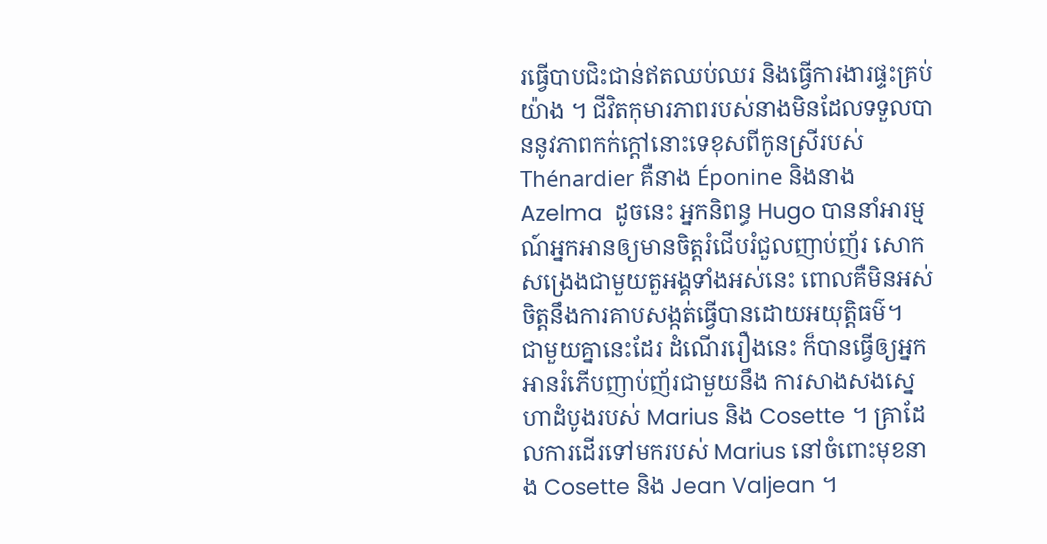រធ្វើបាបជិះជាន់ឥតឈប់ឈរ និងធ្វើការងារផ្ទះគ្រប់យ៉ាង ។ ជីវិតកុមារភាពរបស់នាងមិនដែលទទួលបាននូវភាពកក់ក្តៅនោះទេខុសពីកូនស្រីរបស់ Thénardier គឺនាង Éponine និងនាង Azelma  ដូចនេះ អ្នកនិពន្ធ Hugo បាននាំអារម្មណ៍អ្នកអានឲ្យមានចិត្តរំជើបរំជួលញាប់ញ័រ សោកសង្រេងជាមួយតួអង្គទាំងអស់នេះ ពោលគឺមិនអស់ចិត្តនឹងការគាបសង្កត់ធ្វើបានដោយអយុត្តិធម៌។
ជាមួយគ្នានេះដែរ ដំណើររឿងនេះ ក៏បានធ្វើឲ្យអ្នកអានរំភើបញាប់ញ័រជាមួយនឹង ការសាងសងស្នេហាដំបូងរបស់ Marius និង Cosette ។ គ្រាដែលការដើរទៅមករបស់ Marius នៅចំពោះមុខនាង Cosette និង Jean Valjean ។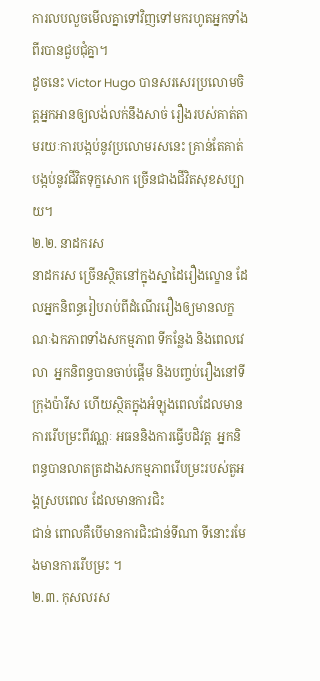ការលបលួចមើលគ្នាទៅវិញទៅមករហូតអ្នកទាំងពីរបានជួបជុំគ្នា។
ដូចនេះ Victor Hugo បានសរសេរប្រលោមចិត្តអ្នកអានឲ្យលង់លក់នឹងសាច់ រឿងរបស់គាត់តាមរយៈការបង្កប់នូវប្រលោមរសនេះ គ្រាន់តែគាត់បង្កប់នូវជីវិតទុក្ខសោក ច្រើនជាងជីវិតសុខសប្បាយ។
២.២. នាដករស
នាដករស ច្រើនស្ថិតនៅក្នុងស្នាដៃរឿងល្ខោន ដែលអ្នកនិពន្ធរៀបរាប់ពីដំណើររឿងឲ្យមានលក្ខណៈឯកភាពទាំងសកម្មភាព ទីកន្លែង និងពេលវេលា  អ្នកនិពន្ធបានចាប់ផ្តើម និងបញ្ចប់រឿងនៅទីក្រុងប៉ារីស ហើយស្ថិតក្នុងអំឡុងពេលដែលមានការរើបម្រះពីវណ្ណៈ អធននិងការធ្វើបដិវត្ត  អ្នកនិពន្ធបានលាតត្រដាងសកម្មភាពរើបម្រះរបស់តួអង្គស្របពេល ដែលមានការជិះ
ជាន់ ពោលគឺបើមានការជិះជាន់ទីណា ទីនោះរមែងមានការរើបម្រះ ។
២.៣. កុសលរស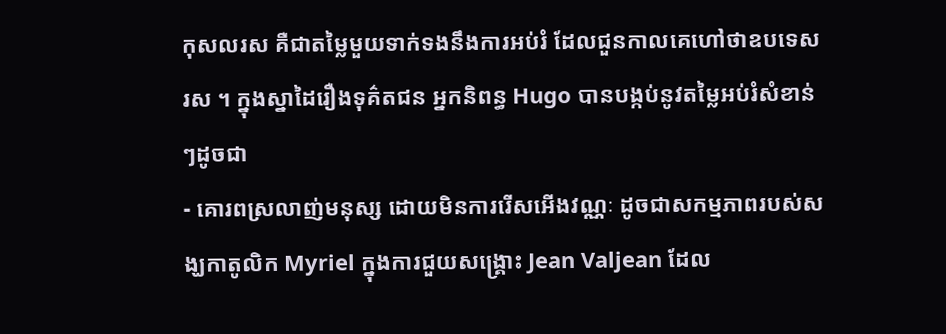កុសលរស គឺជាតម្លៃមួយទាក់ទងនឹងការអប់រំ ដែលជួនកាលគេហៅថាឧបទេសរស ។ ក្នុងស្នាដៃរឿងទុគ៌តជន អ្នកនិពន្ធ Hugo បានបង្កប់នូវតម្លៃអប់រំសំខាន់ៗដូចជា
- គោរពស្រលាញ់មនុស្ស ដោយមិនការរើសអើងវណ្ណៈ ដូចជាសកម្មភាពរបស់សង្ឃកាតូលិក Myriel ក្នុងការជួយសង្គ្រោះ Jean Valjean ដែល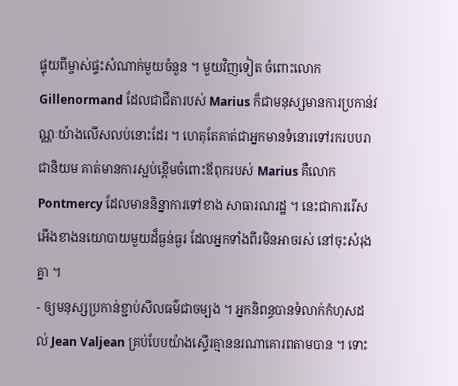ផ្ទុយពីម្ចាស់ផ្ទះសំណាក់មួយចំនួន ។ មួយវិញទៀត ចំពោះលោក Gillenormand ដែលជាជីតារបស់ Marius ក៏ជាមនុស្សមានការប្រកាន់វណ្ណៈយ៉ាងលើសលប់នោះដែរ ។ ហេតុតែគាត់ជាអ្នកមានទំនោរទៅរករបបរាជានិយម គាត់មានការស្អប់ខ្ពើមចំពោះឪពុករបស់ Marius គឺលោក Pontmercy ដែលមាននិន្នាការទៅខាង សាធារណរដ្ឋ ។ នេះជាការរើសអើងខាងនយោបាយមួយដ៏ធ្ងន់ធ្ងរ ដែលអ្នកទាំងពីរមិនអាចរស់ នៅចុះសំរុងគ្នា ។
- ឲ្យមនុស្សប្រកាន់ខ្ជាប់សីលធម៌ជាចម្បង ។ អ្នកនិពន្ធបានទំលាក់កំហុសដល់ Jean Valjean គ្រប់បែបយ៉ាងស្ទើរគ្មាននរណាគោរពតាមបាន ។ ទោះ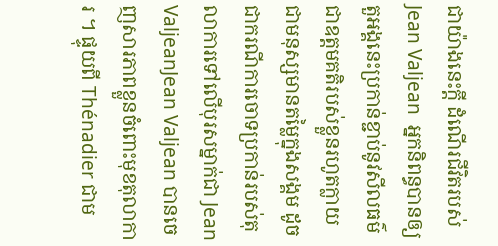ជាយ៉ាងនេះក្តី ដំណើរជីវិតរបស់ Jean Valjean  អ្នកនិពន្ធបានឲ្យតួអង្គនេះប្រកាន់ខ្ជាប់នូវសីលធម៌ជាឧត្តមគតិរបស់ខ្លួនរហូតក្លាយជាមនុស្សមានតម្លៃក្នុងសង្គម ដូចជាករណីការចោទប្រកាន់របស់តុលាការទៅលើបុរសម្នាក់ជា Jean ValjeanJean Valjean បានចេញសារភាពខ្លួនចំពោះមុខតុលាការ ។ ផ្ទុយពី Thénadier ជាម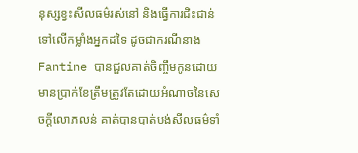នុស្សខ្វះសីលធម៌រស់នៅ និងធ្វើការជិះជាន់ទៅលើកម្លាំងអ្នកដទៃ ដូចជាករណីនាង Fantine បានជួលគាត់ចិញ្ចឹមកូនដោយមានប្រាក់ខែត្រឹមត្រូវតែដោយអំណាចនៃសេចក្តីលោភលន់ គាត់បានបាត់បង់សីលធម៌ទាំ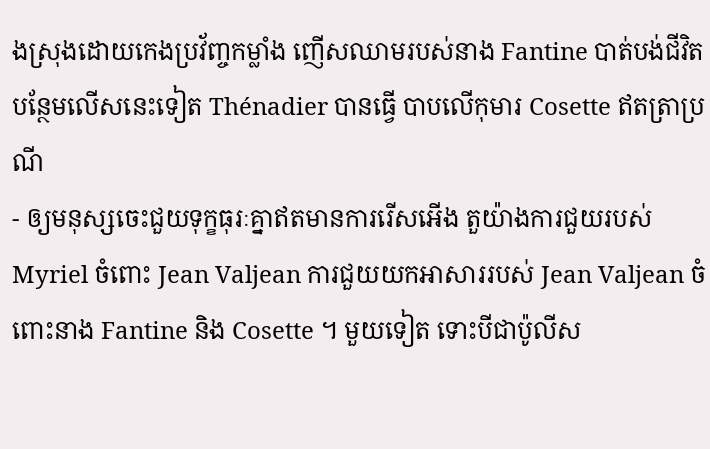ងស្រុងដោយកេងប្រវ័ញ្ចកម្លាំង ញើសឈាមរបស់នាង Fantine បាត់បង់ជីវិត បន្ថែមលើសនេះទៀត Thénadier បានធ្វើ បាបលើកុមារ Cosette ឥតត្រាប្រណី
- ឲ្យមនុស្សចេះជួយទុក្ខធុរៈគ្នាឥតមានការរើសអើង តួយ៉ាងការជួយរបស់ Myriel ចំពោះ Jean Valjean ការជួយយកអាសាររបស់ Jean Valjean ចំពោះនាង Fantine និង Cosette ។ មួយទៀត ទោះបីជាប៉ូលីស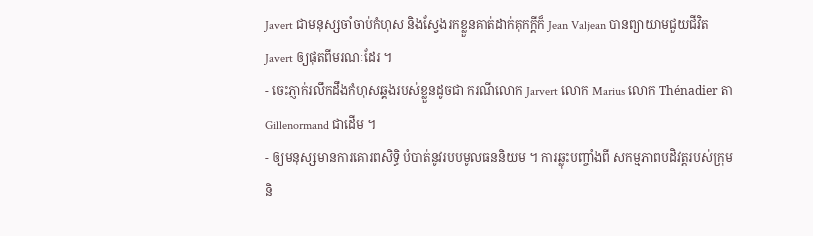Javert ជាមនុស្សចាំចាប់កំហុស និងស្វែងរកខ្លួនគាត់ដាក់គុកក្តីក៏ Jean Valjean បានព្យាយាមជួយជីវិត Javert ឲ្យផុតពីមរណៈដែរ ។
- ចេះភ្ញាក់រលឹកដឹងកំហុសឆ្គងរបស់ខ្លួនដូចជា ករណីលោក Jarvert លោក Marius លោក Thénadier តា Gillenormand ជាដើម ។
- ឲ្យមនុស្សមានការគោរពសិទ្ធិ បំបាត់នូវរបបមូលធននិយម ។ ការឆ្លុះបញ្ចាំងពី សកម្មភាពបដិវត្តរបស់ក្រុមនិ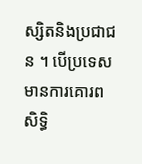ស្សិតនិងប្រជាជន ។ បើប្រទេសមានការគោរពសិទ្ធិ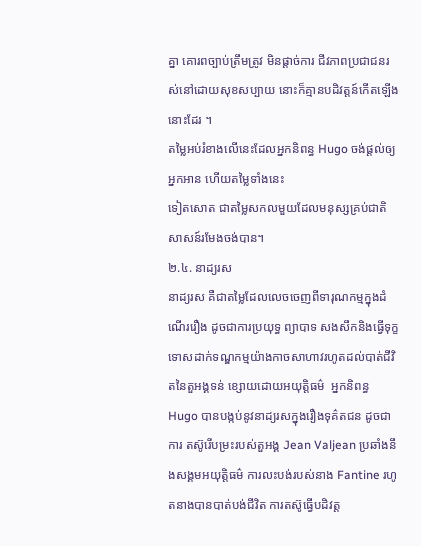គ្នា គោរពច្បាប់ត្រឹមត្រូវ មិនផ្តាច់ការ ជីវភាពប្រជាជនរស់នៅដោយសុខសប្បាយ នោះក៏គ្មានបដិវត្តន៍កើតឡើងនោះដែរ ។
តម្លៃអប់រំខាងលើនេះដែលអ្នកនិពន្ធ Hugo ចង់ផ្តល់ឲ្យអ្នកអាន ហើយតម្លៃទាំងនេះ
ទៀតសោត ជាតម្លៃសកលមួយដែលមនុស្សគ្រប់ជាតិសាសន៍រមែងចង់បាន។
២.៤. នាដ្យរស
នាដ្យរស គឺជាតម្លៃដែលលេចចេញពីទារុណកម្មក្នុងដំណើររឿង ដូចជាការប្រយុទ្ធ ព្យាបាទ សងសឹកនិងធ្វើទុក្ខទោសដាក់ទណ្ឌកម្មយ៉ាងកាចសាហាវរហូតដល់បាត់ជីវិតនៃតួអង្គទន់ ខ្សោយដោយអយុត្តិធម៌  អ្នកនិពន្ធ Hugo បានបង្កប់នូវនាដ្យរសក្នុងរឿងទុគ៌តជន ដូចជាការ តស៊ូរើបម្រះរបស់តួអង្គ Jean Valjean ប្រឆាំងនឹងសង្គមអយុត្តិធម៌ ការលះបង់របស់នាង Fantine រហូតនាងបានបាត់បង់ជីវិត ការតស៊ូធ្វើបដិវត្ត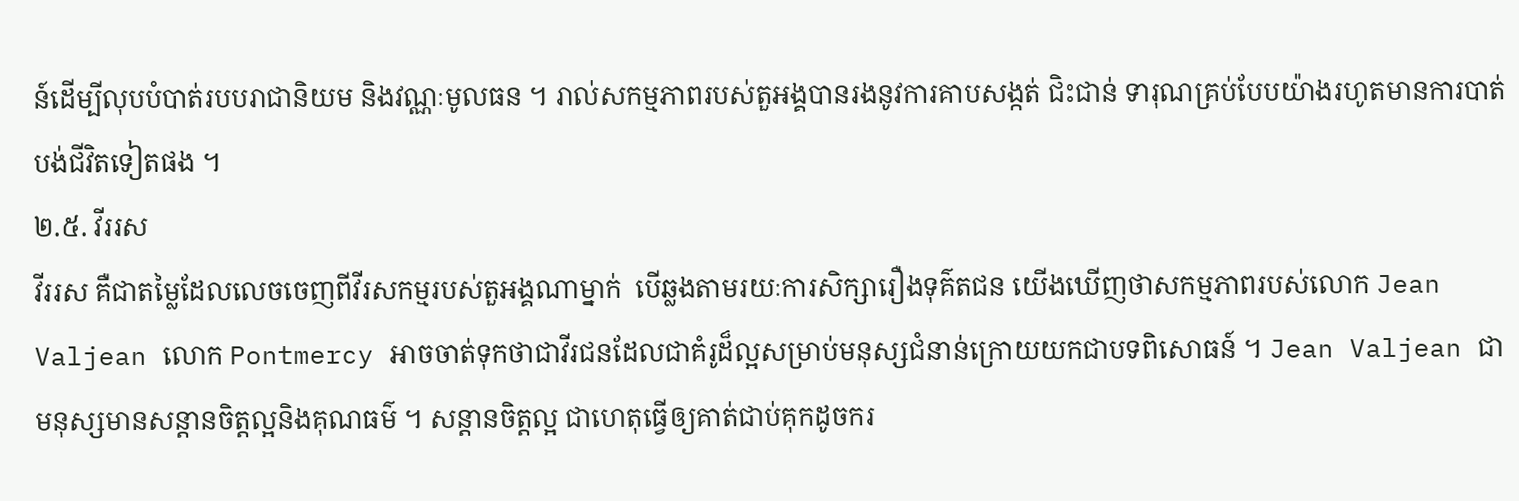ន៍ដើម្បីលុបបំបាត់របបរាជានិយម និងវណ្ណៈមូលធន ។ រាល់សកម្មភាពរបស់តួអង្គបានរងនូវការគាបសង្កត់ ជិះជាន់ ទារុណគ្រប់បែបយ៉ាងរហូតមានការបាត់បង់ជីវិតទៀតផង ។
២.៥. វីររស
វីររស គឺជាតម្លៃដែលលេចចេញពីវីរសកម្មរបស់តួអង្គណាម្នាក់  បើឆ្លងតាមរយៈការសិក្សារឿងទុគ៌តជន យើងឃើញថាសកម្មភាពរបស់លោក Jean Valjean លោក Pontmercy អាចចាត់ទុកថាជាវីរជនដែលជាគំរូដ៏ល្អសម្រាប់មនុស្សជំនាន់ក្រោយយកជាបទពិសោធន៍ ។ Jean Valjean ជាមនុស្សមានសន្តានចិត្តល្អនិងគុណធម៌ ។ សន្តានចិត្តល្អ ជាហេតុធ្វើឲ្យគាត់ជាប់គុកដូចករ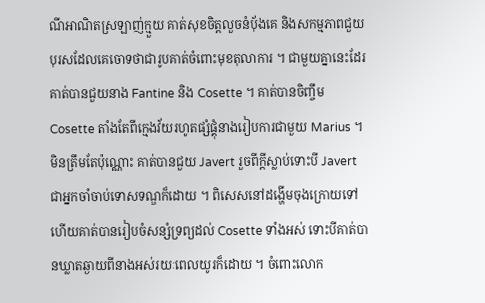ណីអាណិតស្រឡាញ់ក្មួយ គាត់សុខចិត្តលួចនំប៉័ងគេ និងសកម្មភាពជួយបុរសដែលគេចោទថាជារូបគាត់ចំពោះមុខតុលាការ ។ ជាមួយគ្នានេះដែរ គាត់បានជួយនាង Fantine និង Cosette ។ គាត់បានចិញ្ចឹម Cosette តាំងតែពីក្មេងវ័យរហូតផ្សំផ្គុំនាងរៀបការជាមួយ Marius ។ មិនត្រឹមតែប៉ុណ្ណោះ គាត់បានជួយ Javert រួចពីក្តីស្លាប់ទោះបី Javert ជាអ្នកចាំចាប់ទោសទណ្ឌក៏ដោយ ។ ពិសេសនៅដង្ហើមចុងក្រោយទៅហើយគាត់បានរៀបចំសន្សំទ្រព្យដល់ Cosette ទាំងអស់ ទោះបីគាត់បានឃ្លាតឆ្ងាយពីនាងអស់រយៈពេលយូរក៏ដោយ ។ ចំពោះលោក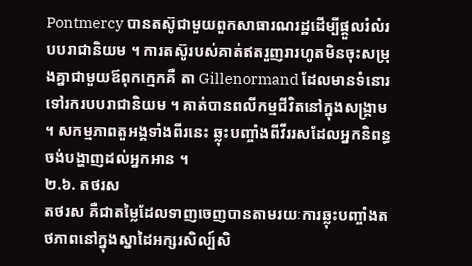Pontmercy បានតស៊ូជាមួយពួកសាធារណរដ្ឋដើម្បីផ្តួលរំលំរបបរាជានិយម ។ ការតស៊ូរបស់គាត់ឥតរួញរារហូតមិនចុះសម្រុងគ្នាជាមួយឪពុកក្មេកគឺ តា Gillenormand ដែលមានទំនោរទៅរករបបរាជានិយម ។ គាត់បានពលីកម្មជីវិតនៅក្នុងសង្គ្រាម ។ សកម្មភាពតួអង្គទាំងពីរនេះ ឆ្លុះបញ្ចាំងពីវីររសដែលអ្នកនិពន្ធចង់បង្ហាញដល់អ្នកអាន ។
២.៦. តថរស
តថរស គឺជាតម្លៃដែលទាញចេញបានតាមរយៈការឆ្លុះបញ្ចាំងតថភាពនៅក្នុងស្នាដៃអក្សរសិល្ប៍សិ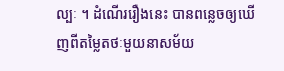ល្បៈ ។ ដំណើររឿងនេះ បានពន្លេចឲ្យឃើញពីតម្លៃតថៈមួយនាសម័យ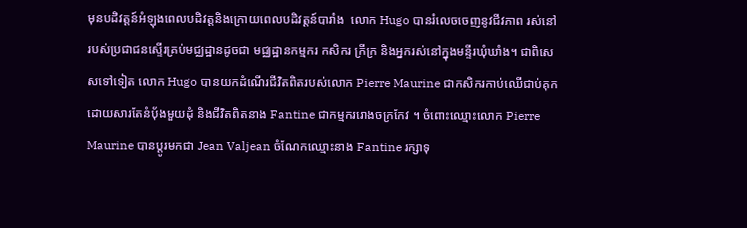មុនបដិវត្តន៍អំឡុងពេលបដិវត្តនិងក្រោយពេលបដិវត្តន៍បារាំង  លោក Hugo បានរំលេចចេញនូវជីវភាព រស់នៅរបស់ប្រជាជនស្ទើរគ្រប់មជ្ឈដ្ឋានដូចជា មជ្ឈដ្ឋានកម្មករ កសិករ ក្រីក្រ និងអ្នករស់នៅក្នុងមន្ទីរឃុំឃាំង។ ជាពិសេសទៅទៀត លោក Hugo បានយកដំណើរជីវិតពិតរបស់លោក Pierre Maurine ជាកសិករកាប់ឈើជាប់គុកដោយសារតែនំប៉័ងមួយដុំ និងជីវិតពិតនាង Fantine ជាកម្មកររោងចក្រកែវ ។ ចំពោះឈ្មោះលោក Pierre Maurine បានប្តូរមកជា Jean Valjean ចំណែកឈ្មោះនាង Fantine រក្សាទុ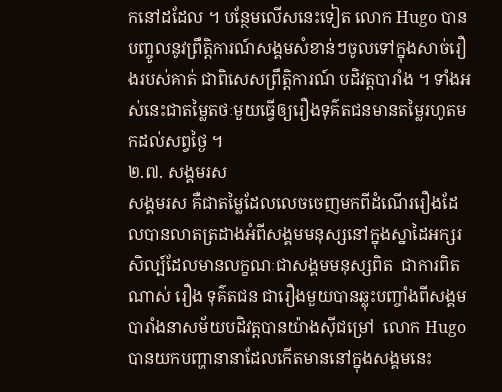កនៅដដែល ។ បន្ថែមលើសនេះទៀត លោក Hugo បានបញ្ចូលនូវព្រឹត្តិការណ៍សង្គមសំខាន់ៗចូលទៅក្នុងសាច់រឿងរបស់គាត់ ជាពិសេសព្រឹត្តិការណ៍ បដិវត្តបារាំង ។ ទាំងអស់នេះជាតម្លៃតថៈមួយធ្វើឲ្យរឿងទុគ៌តជនមានតម្លៃរហូតមកដល់សព្វថ្ងៃ ។
២.៧. សង្គមរស
សង្គមរស គឺជាតម្លៃដែលលេចចេញមកពីដំណើររឿងដែលបានលាតត្រដាងអំពីសង្គមមនុស្សនៅក្នុងស្នាដៃអក្សរសិល្ប៍ដែលមានលក្ខណៈជាសង្គមមនុស្សពិត  ជាការពិតណាស់ រឿង ទុគ៌តជន ជារឿងមួយបានឆ្លុះបញ្ចាំងពីសង្គមបារាំងនាសម័យបដិវត្តបានយ៉ាងស៊ីជម្រៅ  លោក Hugo បានយកបញ្ហានានាដែលកើតមាននៅក្នុងសង្គមនេះ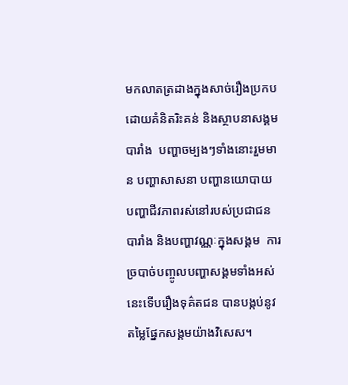មកលាតត្រដាងក្នុងសាច់រឿងប្រកបដោយគំនិតរិះគន់ និងស្ថាបនាសង្គមបារាំង  បញ្ហាចម្បងៗទាំងនោះរួមមាន បញ្ហាសាសនា បញ្ហានយោបាយ បញ្ហាជីវភាពរស់នៅរបស់ប្រជាជនបារាំង និងបញ្ហាវណ្ណៈក្នុងសង្គម  ការច្របាច់បញ្ចូលបញ្ហាសង្គមទាំងអស់នេះទើបរឿងទុគ៌តជន បានបង្កប់នូវតម្លៃផ្នែកសង្គមយ៉ាងវិសេស។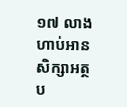១៧ លាង ហាប់អាន សិក្សាអត្ថប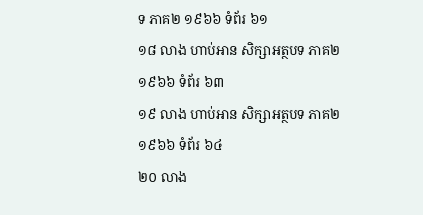ទ ភាគ២ ១៩៦៦ ទំព័រ ៦១
១៨ លាង ហាប់អាន សិក្សាអត្ថបទ ភាគ២ ១៩៦៦ ទំព័រ ៦៣
១៩ លាង ហាប់អាន សិក្សាអត្ថបទ ភាគ២ ១៩៦៦ ទំព័រ ៦៤
២០ លាង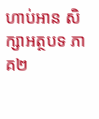ហាប់អាន សិក្សាអត្ថបទ ភាគ២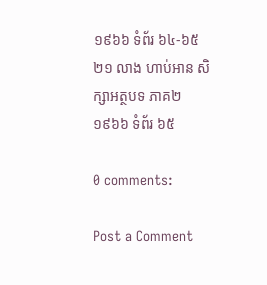១៩៦៦ ទំព័រ ៦៤‑៦៥
២១ លាង ហាប់អាន សិក្សាអត្ថបទ ភាគ២ ១៩៦៦ ទំព័រ ៦៥

0 comments:

Post a Comment